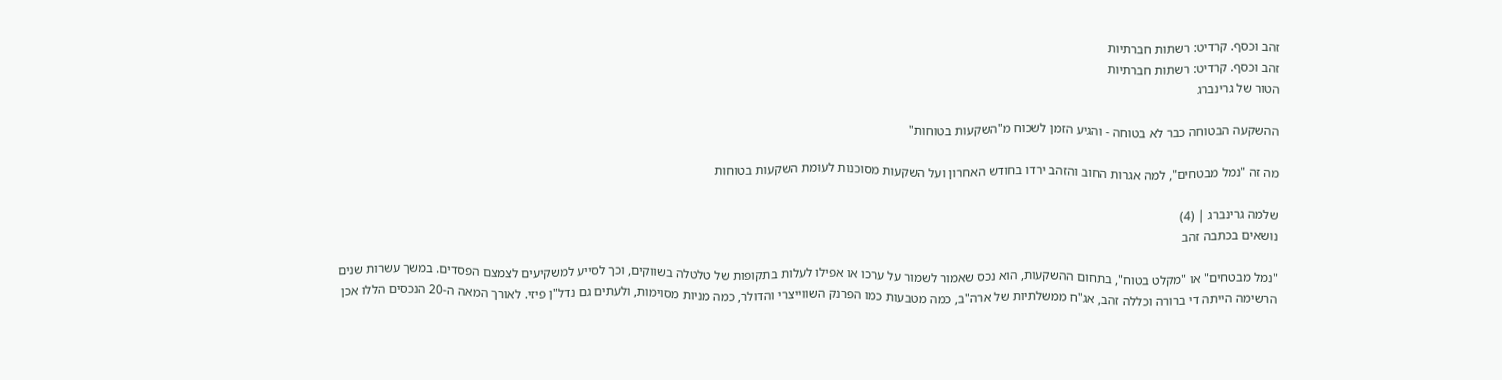זהב וכסף. קרדיט: רשתות חברתיות
זהב וכסף. קרדיט: רשתות חברתיות
הטור של גרינברג

ההשקעה הבטוחה כבר לא בטוחה - והגיע הזמן לשכוח מ"השקעות בטוחות"

מה זה "נמל מבטחים", למה אגרות החוב והזהב ירדו בחודש האחרון ועל השקעות מסוכנות לעומת השקעות בטוחות

שלמה גרינברג | (4)
נושאים בכתבה זהב

"נמל מבטחים" או "מקלט בטוח", בתחום ההשקעות, הוא נכס שאמור לשמור על ערכו או אפילו לעלות בתקופות של טלטלה בשווקים, וכך לסייע למשקיעים לצמצם הפסדים. במשך עשרות שנים הרשימה הייתה די ברורה וכללה זהב, אג"ח ממשלתיות של ארה"ב, כמה מטבעות כמו הפרנק השווייצרי והדולר, כמה מניות מסוימות, ולעתים גם נדל"ן פיזי. לאורך המאה ה-20 הנכסים הללו אכן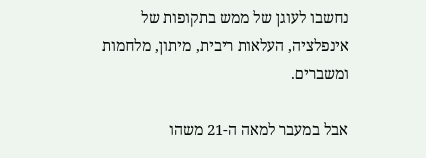נחשבו לעוגן של ממש בתקופות של אינפלציה, העלאות ריבית, מיתון, מלחמות ומשברים.

אבל במעבר למאה ה-21 משהו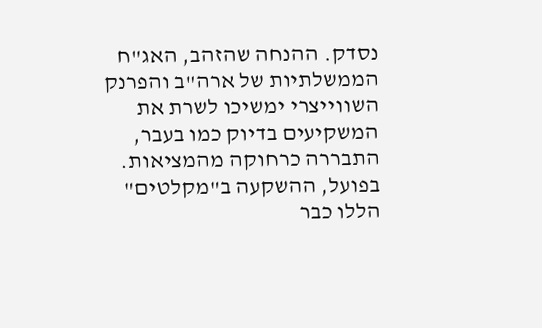נסדק. ההנחה שהזהב, האג"ח הממשלתיות של ארה"ב והפרנק השווייצרי ימשיכו לשרת את המשקיעים בדיוק כמו בעבר, התבררה כרחוקה מהמציאות. בפועל, ההשקעה ב"מקלטים" הללו כבר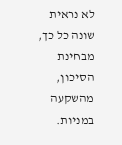לא נראית שונה כל כך, מבחינת הסיכון, מהשקעה במניות.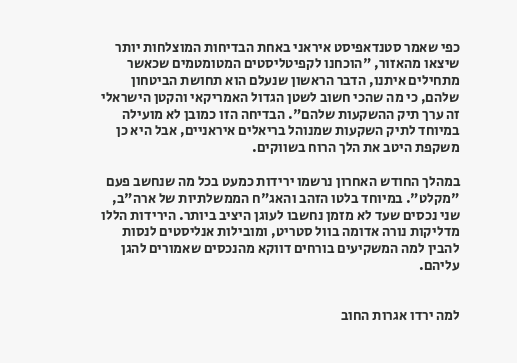כפי שאמר סטנדאפיסט איראני באחת הבדיחות המוצלחות יותר שיצאו מהאזור, "הוכחנו לקפיטליסטים המטומטמים שכאשר מתחילים איתנו, הדבר הראשון שנעלם הוא תחושת הביטחון שלהם, כי מה שהכי חשוב לשטן הגדול האמריקאי והקטן הישראלי זה ערך תיק ההשקעות שלהם". הבדיחה הזו כמובן לא מועילה במיוחד לתיק השקעות שמנוהל בריאלים איראניים, אבל היא כן משקפת היטב את הלך הרוח בשווקים.

במהלך החודש האחרון נרשמו ירידות כמעט בכל מה שנחשב פעם "מקלט". במיוחד בלטו הזהב והאג"ח הממשלתיות של ארה"ב, שני נכסים שעד לא מזמן נחשבו לעוגן היציב ביותר. הירידות הללו מדליקות נורה אדומה בוול סטריט, ומובילות אנליסטים לנסות להבין למה המשקיעים בורחים דווקא מהנכסים שאמורים להגן עליהם.


למה ירדו אגרות החוב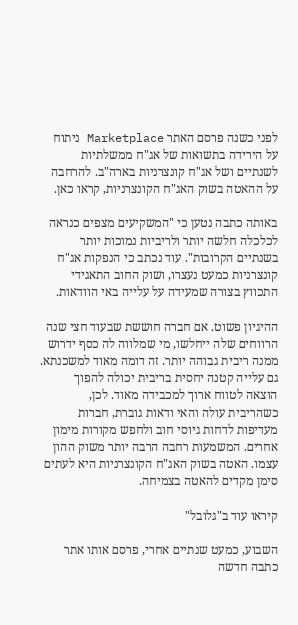לפני כשנה פרסם האתר Marketplace ניתוח על הירידה בתשואות של אג"ח ממשלתיות לשנתיים ושל אג"ח קונצרניות בארה"ב. להרחבה על ההאטה בשוק האג"ח הקונצרניות, קראו כאן.

באותה כתבה נטען כי "המשקיעים מצפים כנראה לכלכלה חלשה יותר ולריביות נמוכות יותר בשנתיים הקרובות". עוד נכתב כי הנפקות אג"ח קונצרניות כמעט נעצרו, ושוק החוב התאגידי התכווץ בצורה שמעידה על עלייה באי הוודאות.

ההיגיון פשוט. אם חברה חוששת שבעוד חצי שנה הרווחים שלה ייחלשו, מי שמלווה לה כסף ידרוש ממנה ריבית גבוהה יותר. זה דומה מאוד למשכנתא. גם עלייה קטנה יחסית בריבית יכולה להפוך הוצאה לטווח ארוך למכבידה מאוד. לכן, כשהריבית עולה והאי ודאות גוברת, חברות מעדיפות לדחות גיוסי חוב ולחפש מקורות מימון אחרים. המשמעות רחבה הרבה יותר משוק ההון עצמו. האטה בשוק האג"ח הקונצרניות היא לעתים סימן מקדים להאטה בצמיחה.

קיראו עוד ב"גלובל"

השבוע, כמעט שנתיים אחרי, פרסם אותו אתר כתבה חדשה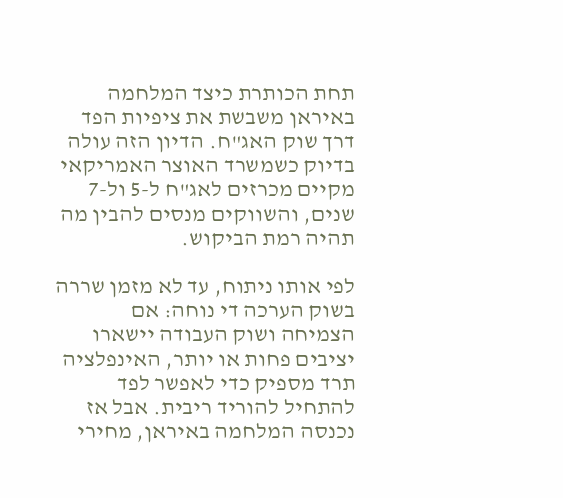תחת הכותרת כיצד המלחמה באיראן משבשת את ציפיות הפד דרך שוק האג"ח. הדיון הזה עולה בדיוק כשמשרד האוצר האמריקאי מקיים מכרזים לאג"ח ל-5 ול-7 שנים, והשווקים מנסים להבין מה תהיה רמת הביקוש.

לפי אותו ניתוח, עד לא מזמן שררה בשוק הערכה די נוחה: אם הצמיחה ושוק העבודה יישארו יציבים פחות או יותר, האינפלציה תרד מספיק כדי לאפשר לפד להתחיל להוריד ריבית. אבל אז נכנסה המלחמה באיראן, מחירי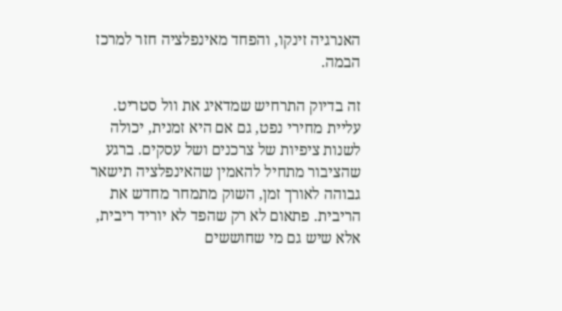האנרגיה זינקו, והפחד מאינפלציה חזר למרכז הבמה.

זה בדיוק התרחיש שמדאיג את וול סטריט. עליית מחירי נפט, גם אם היא זמנית, יכולה לשנות ציפיות של צרכנים ושל עסקים. ברגע שהציבור מתחיל להאמין שהאינפלציה תישאר גבוהה לאורך זמן, השוק מתמחר מחדש את הריבית. פתאום לא רק שהפד לא יוריד ריבית, אלא שיש גם מי שחוששים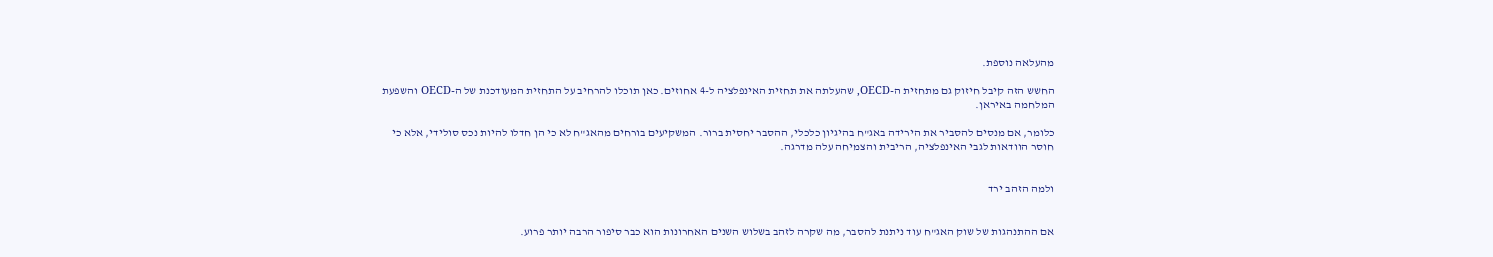מהעלאה נוספת.

החשש הזה קיבל חיזוק גם מתחזית ה-OECD, שהעלתה את תחזית האינפלציה ל-4 אחוזים. כאן תוכלו להרחיב על התחזית המעודכנת של ה-OECD והשפעת המלחמה באיראן.

כלומר, אם מנסים להסביר את הירידה באג"ח בהיגיון כלכלי, ההסבר יחסית ברור. המשקיעים בורחים מהאג"ח לא כי הן חדלו להיות נכס סולידי, אלא כי חוסר הוודאות לגבי האינפלציה, הריבית והצמיחה עלה מדרגה.


ולמה הזהב ירד


אם ההתנהגות של שוק האג"ח עוד ניתנת להסבר, מה שקרה לזהב בשלוש השנים האחרונות הוא כבר סיפור הרבה יותר פרוע.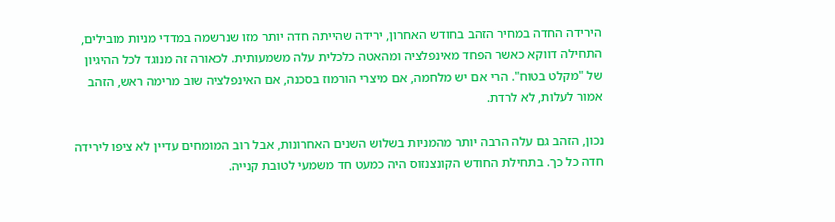הירידה החדה במחיר הזהב בחודש האחרון, ירידה שהייתה חדה יותר מזו שנרשמה במדדי מניות מובילים, התחילה דווקא כאשר הפחד מאינפלציה ומהאטה כלכלית עלה משמעותית. לכאורה זה מנוגד לכל ההיגיון של "מקלט בטוח". הרי אם יש מלחמה, אם מיצרי הורמוז בסכנה, אם האינפלציה שוב מרימה ראש, הזהב אמור לעלות, לא לרדת.

נכון, הזהב גם עלה הרבה יותר מהמניות בשלוש השנים האחרונות, אבל רוב המומחים עדיין לא ציפו לירידה חדה כל כך. בתחילת החודש הקונצנזוס היה כמעט חד משמעי לטובת קנייה.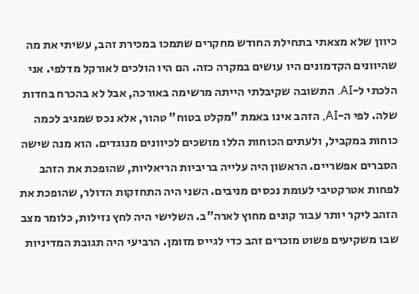כיוון שלא מצאתי בתחילת החודש מחקרים שתמכו במכירת זהב, עשיתי את מה שהיוונים הקדמונים היו עושים במקרה כזה. הם היו הולכים לאורקל מדלפי. אני הלכתי ל-AI. התשובה שקיבלתי הייתה מרשימה באורכה, אבל לא בהכרח בחדות שלה. לפי ה-AI, הזהב אינו באמת "מקלט בטוח" טהור, אלא נכס שמגיב לכמה כוחות במקביל, ולעתים הכוחות הללו מושכים לכיוונים מנוגדים. הוא מנה שישה הסברים אפשריים. הראשון היה עלייה בריביות הריאליות, שהופכת את הזהב לפחות אטרקטיבי לעומת נכסים מניבים. השני היה התחזקות הדולר, שהופכת את הזהב ליקר יותר עבור קונים מחוץ לארה"ב. השלישי היה לחץ נזילות, כלומר מצב שבו משקיעים פשוט מוכרים זהב כדי לגייס מזומן. הרביעי היה תגובת המדיניות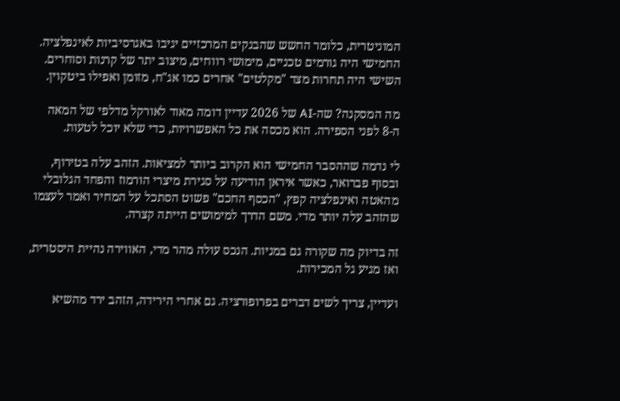המוניטרית, כלומר החשש שהבנקים המרכזיים יגיבו באגרסיביות לאינפלציה. החמישי היה גורמים טכניים, מימושי רווחים, מיצוב יתר של קרנות וסוחרים. השישי היה תחרות מצד "מקלטים" אחרים כמו אג"ח, מזומן ואפילו ביטקוין.

מה המסקנה? שה-AI של 2026 עדיין דומה מאוד לאורקל מדלפי של המאה ה-8 לפני הספירה. הוא מכסה את כל האפשרויות, כדי שלא יוכל לטעות.

לי נדמה שההסבר החמישי הוא הקרוב ביותר למציאות. הזהב עלה בטירוף, ובסוף פברואר, כאשר איראן הודיעה על סגירת מיצרי הורמוז והפחד הגלובלי מהאטה ואינפלציה קפץ, "הכסף החכם" פשוט הסתכל על המחיר ואמר לעצמו שהזהב עלה יותר מדי. משם הדרך למימושים הייתה קצרה.

זה בדיוק מה שקורה גם במניות. הנכס עולה מהר מדי, האווירה נהיית היסטרית, ואז מגיע גל המכירות.

ועדיין, צריך לשים דברים בפרופורציה. גם אחרי הירידה, הזהב ירד מהשיא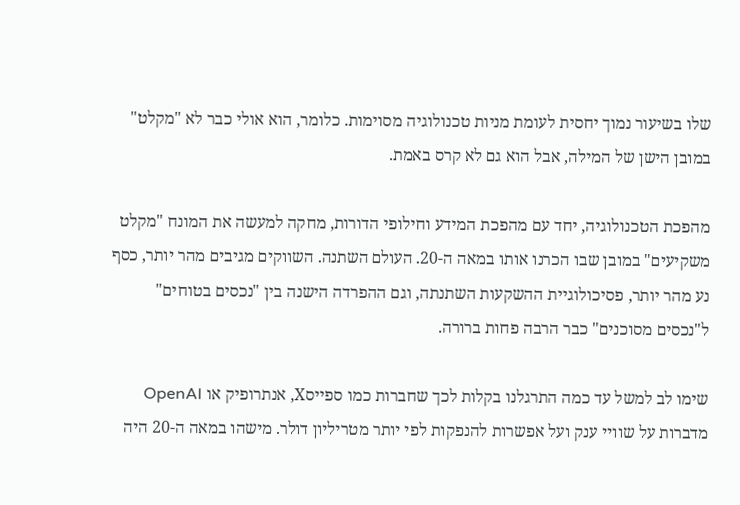שלו בשיעור נמוך יחסית לעומת מניות טכנולוגיה מסוימות. כלומר, הוא אולי כבר לא "מקלט" במובן הישן של המילה, אבל הוא גם לא קרס באמת.

מהפכת הטכנולוגיה, יחד עם מהפכת המידע וחילופי הדורות, מחקה למעשה את המונח "מקלט משקיעים" במובן שבו הכרנו אותו במאה ה-20. העולם השתנה. השווקים מגיבים מהר יותר, כסף נע מהר יותר, פסיכולוגיית ההשקעות השתנתה, וגם ההפרדה הישנה בין "נכסים בטוחים" ל"נכסים מסוכנים" כבר הרבה פחות ברורה.

שימו לב למשל עד כמה התרגלנו בקלות לכך שחברות כמו ספייסX, אנתרופיק או OpenAI מדברות על שוויי ענק ועל אפשרות להנפקות לפי יותר מטריליון דולר. מישהו במאה ה-20 היה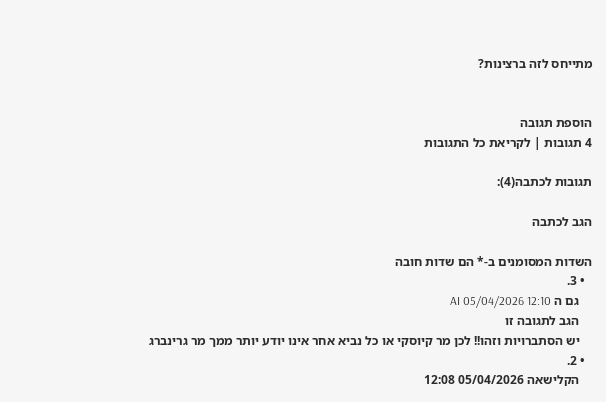מתייחס לזה ברצינות?


הוספת תגובה
4 תגובות | לקריאת כל התגובות

תגובות לכתבה(4):

הגב לכתבה

השדות המסומנים ב-* הם שדות חובה
  • 3.
    גם ה AI 05/04/2026 12:10
    הגב לתגובה זו
    יש הסתברויות וזהו!! לכן מר קיוסקי או כל נביא אחר אינו יודע יותר ממך מר גרינברג
  • 2.
    הקלישאה 05/04/2026 12:08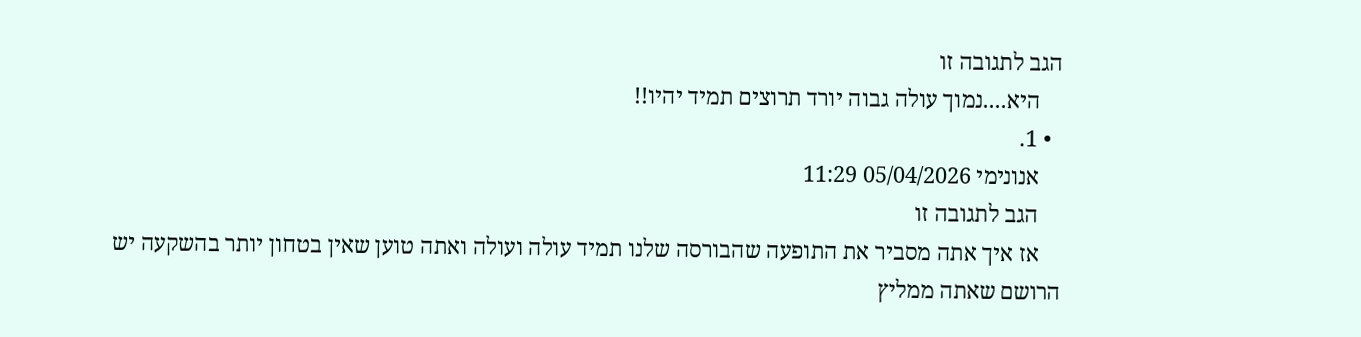הגב לתגובה זו
    היא....נמוך עולה גבוה יורד תרוצים תמיד יהיו!!
  • 1.
    אנונימי 05/04/2026 11:29
    הגב לתגובה זו
    אז איך אתה מסביר את התופעה שהבורסה שלנו תמיד עולה ועולה ואתה טוען שאין בטחון יותר בהשקעה יש הרושם שאתה ממליץ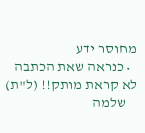מחוסר ידע
  • כנראה שאת הכתבה לא קראת מותק!! (ל"ת)
    שלמה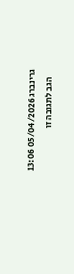גרינברג 05/04/2026 13:06
    הגב לתגובה זו